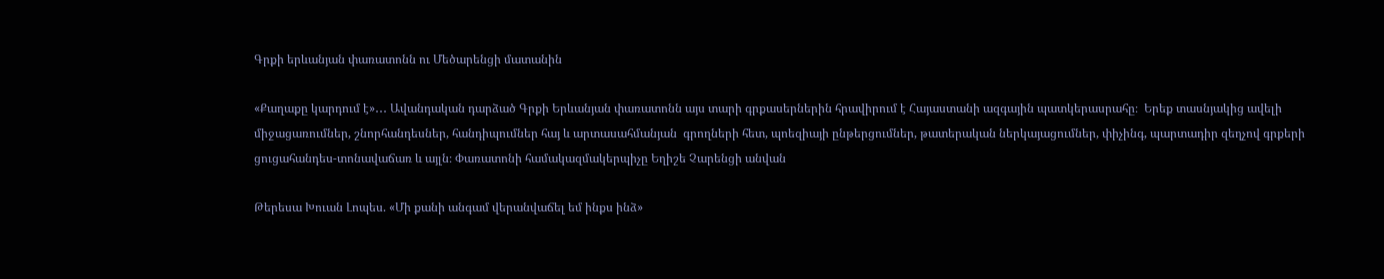Գրքի երևանյան փառատոնն ու Մեծարենցի մատանին

«Քաղաքը կարդում է»․․․ Ավանդական դարձած Գրքի Երևանյան փառատոնն այս տարի գրքասերներին հրավիրում է Հայաստանի ազգային պատկերասրահը։  Երեք տասնյակից ավելի միջացառումներ, շնորհանդեսներ, հանդիպումներ հայ և արտասահմանյան  գրողների հետ, պոեզիայի ընթերցումներ, թատերական ներկայացումներ, փիչինգ, պարտադիր զեղչով գրքերի ցուցահանդես-տոնավաճառ և այլն։ Փառատոնի համակազմակերպիչը Եղիշե Չարենցի անվան

Թերեսա Խուան Լոպես. «Մի քանի անգամ վերանվաճել եմ ինքս ինձ»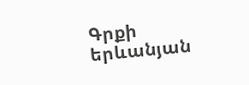Գրքի երևանյան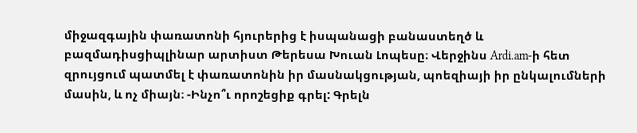միջազգային փառատոնի հյուրերից է իսպանացի բանաստեղծ և բազմադիսցիպլինար արտիստ Թերեսա Խուան Լոպեսը։ Վերջինս Ardi.am-ի հետ զրույցում պատմել է փառատոնին իր մասնակցության, պոեզիայի իր ընկալումների մասին, և ոչ միայն։ -Ինչո՞ւ որոշեցիք գրել: Գրելն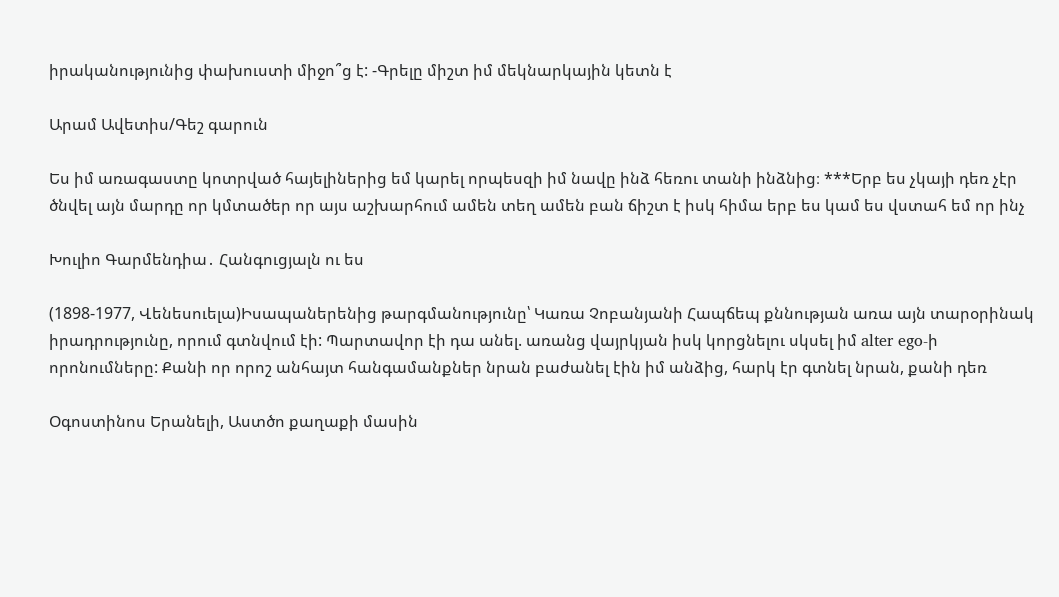իրականությունից փախուստի միջո՞ց է: -Գրելը միշտ իմ մեկնարկային կետն է

Արամ Ավետիս/Գեշ գարուն

Ես իմ առագաստը կոտրված հայելիներից եմ կարել որպեսզի իմ նավը ինձ հեռու տանի ինձնից։ ***Երբ ես չկայի դեռ չէր ծնվել այն մարդը որ կմտածեր որ այս աշխարհում ամեն տեղ ամեն բան ճիշտ է իսկ հիմա երբ ես կամ ես վստահ եմ որ ինչ

Խուլիո Գարմենդիա․ Հանգուցյալն ու ես

(1898-1977, Վենեսուելա)Իսապաներենից թարգմանությունը՝ Կառա Չոբանյանի Հապճեպ քննության առա այն տարօրինակ իրադրությունը, որում գտնվում էի: Պարտավոր էի դա անել. առանց վայրկյան իսկ կորցնելու սկսել իմ alter ego-ի որոնումները: Քանի որ որոշ անհայտ հանգամանքներ նրան բաժանել էին իմ անձից, հարկ էր գտնել նրան, քանի դեռ

Օգոստինոս Երանելի, Աստծո քաղաքի մասին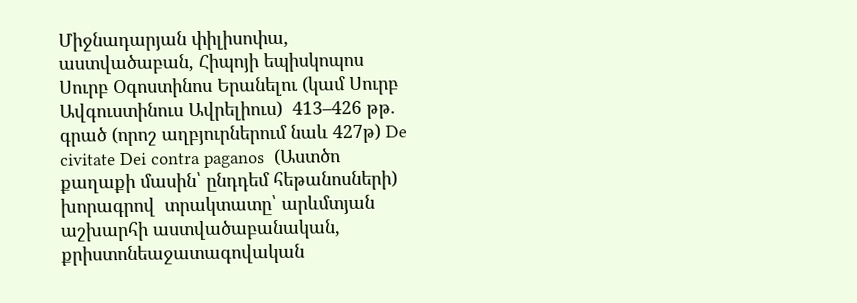Միջնադարյան փիլիսոփա, աստվածաբան, Հիպոյի եպիսկոպոս Սուրբ Օգոստինոս Երանելու (կամ Սուրբ Ավգուստինուս Ավրելիուս)  413–426 թթ. գրած (որոշ աղբյուրներում նաև 427թ) De civitate Dei contra paganos  (Աստծո քաղաքի մասին՝ ընդդեմ հեթանոսների) խորագրով  տրակտատը՝ արևմտյան աշխարհի աստվածաբանական, քրիստոնեաջատագովական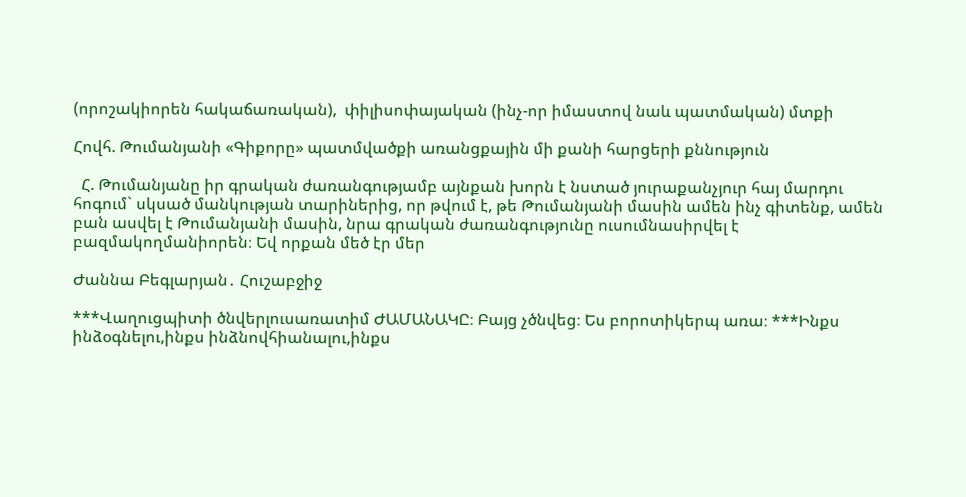(որոշակիորեն հակաճառական),  փիլիսոփայական (ինչ-որ իմաստով նաև պատմական) մտքի

Հովհ. Թումանյանի «Գիքորը» պատմվածքի առանցքային մի քանի հարցերի քննություն

  Հ. Թումանյանը իր գրական ժառանգությամբ այնքան խորն է նստած յուրաքանչյուր հայ մարդու հոգում` սկսած մանկության տարիներից, որ թվում է, թե Թումանյանի մասին ամեն ինչ գիտենք, ամեն բան ասվել է Թումանյանի մասին, նրա գրական ժառանգությունը ուսումնասիրվել է բազմակողմանիորեն։ Եվ որքան մեծ էր մեր

Ժաննա Բեգլարյան․ Հուշաբջիջ

***Վաղուցպիտի ծնվերլուսառատիմ ԺԱՄԱՆԱԿԸ։ Բայց չծնվեց։ Ես բորոտիկերպ առա։ ***Ինքս ինձօգնելու,ինքս ինձնովհիանալու,ինքս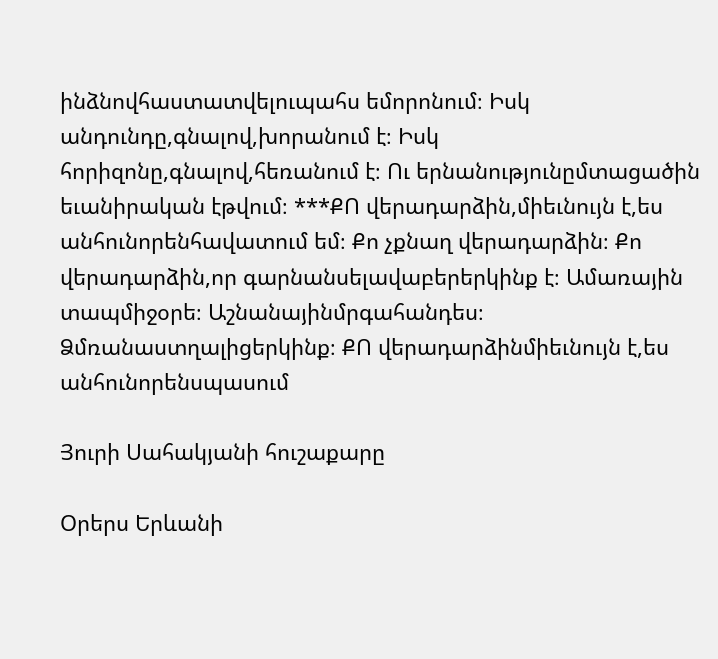ինձնովհաստատվելուպահս եմորոնում։ Իսկ անդունդը,գնալով,խորանում է։ Իսկ հորիզոնը,գնալով,հեռանում է։ Ու երնանությունըմտացածին եւանիրական էթվում։ ***ՔՈ վերադարձին,միեւնույն է,ես անհունորենհավատում եմ։ Քո չքնաղ վերադարձին։ Քո վերադարձին,որ գարնանսելավաբերերկինք է։ Ամառային տապմիջօրե։ Աշնանայինմրգահանդես։ Ձմռանաստղալիցերկինք։ ՔՈ վերադարձինմիեւնույն է,ես անհունորենսպասում

Յուրի Սահակյանի հուշաքարը

Օրերս Երևանի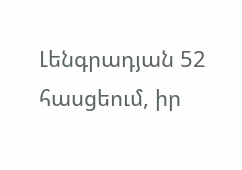Լենգրադյան 52 հասցեում, իր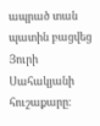ապրած տան պատին բացվեց Յուրի Սահակյանի հուշաքարը։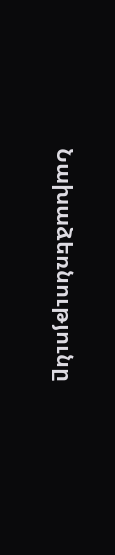Նախաձեռնությունը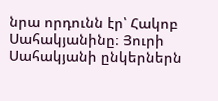նրա որդունն էր՝ Հակոբ Սահակյանինը։ Յուրի Սահակյանի ընկերներն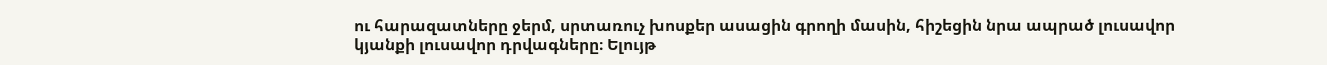ու հարազատները ջերմ, սրտառուչ խոսքեր ասացին գրողի մասին, հիշեցին նրա ապրած լուսավոր կյանքի լուսավոր դրվագները։ Ելույթ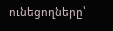ունեցողները՝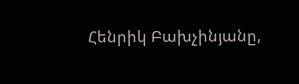Հենրիկ Բախչինյանը,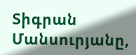Տիգրան Մանսուրյանը,